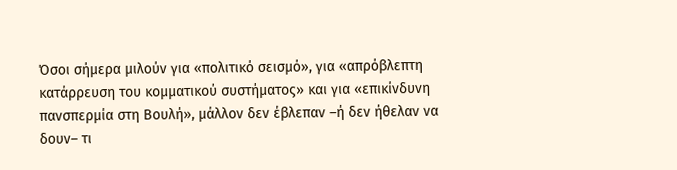Όσοι σήμερα μιλούν για «πολιτικό σεισμό», για «απρόβλεπτη κατάρρευση του κομματικού συστήματος» και για «επικίνδυνη πανσπερμία στη Βουλή», μάλλον δεν έβλεπαν –ή δεν ήθελαν να δουν– τι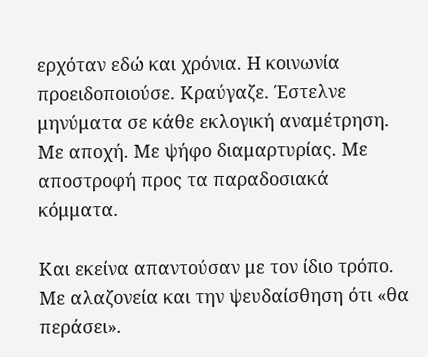ερχόταν εδώ και χρόνια. Η κοινωνία προειδοποιούσε. Κραύγαζε. Έστελνε μηνύματα σε κάθε εκλογική αναμέτρηση. Με αποχή. Με ψήφο διαμαρτυρίας. Με αποστροφή προς τα παραδοσιακά κόμματα.

Και εκείνα απαντούσαν με τον ίδιο τρόπο. Με αλαζονεία και την ψευδαίσθηση ότι «θα περάσει».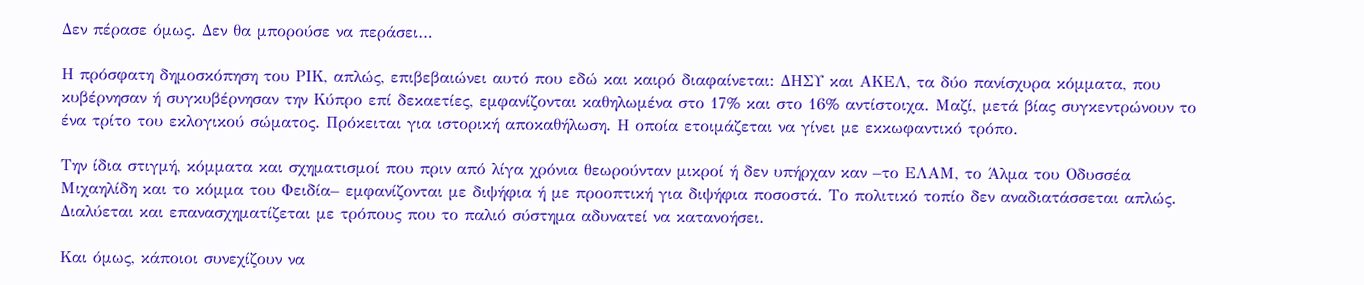Δεν πέρασε όμως. Δεν θα μπορούσε να περάσει…

Η πρόσφατη δημοσκόπηση του ΡΙΚ, απλώς, επιβεβαιώνει αυτό που εδώ και καιρό διαφαίνεται: ΔΗΣΥ και ΑΚΕΛ, τα δύο πανίσχυρα κόμματα, που κυβέρνησαν ή συγκυβέρνησαν την Κύπρο επί δεκαετίες, εμφανίζονται καθηλωμένα στο 17% και στο 16% αντίστοιχα. Μαζί, μετά βίας συγκεντρώνουν το ένα τρίτο του εκλογικού σώματος. Πρόκειται για ιστορική αποκαθήλωση. Η οποία ετοιμάζεται να γίνει με εκκωφαντικό τρόπο.

Την ίδια στιγμή, κόμματα και σχηματισμοί που πριν από λίγα χρόνια θεωρούνταν μικροί ή δεν υπήρχαν καν –το ΕΛΑΜ, το Άλμα του Οδυσσέα Μιχαηλίδη και το κόμμα του Φειδία– εμφανίζονται με διψήφια ή με προοπτική για διψήφια ποσοστά. Το πολιτικό τοπίο δεν αναδιατάσσεται απλώς. Διαλύεται και επανασχηματίζεται με τρόπους που το παλιό σύστημα αδυνατεί να κατανοήσει.

Και όμως, κάποιοι συνεχίζουν να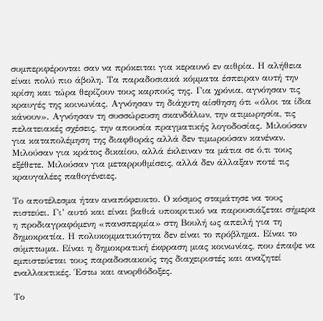συμπεριφέρονται σαν να πρόκειται για κεραυνό εν αιθρία. Η αλήθεια είναι πολύ πιο άβολη. Τα παραδοσιακά κόμματα έσπειραν αυτή την κρίση και τώρα θερίζουν τους καρπούς της. Για χρόνια, αγνόησαν τις κραυγές της κοινωνίας. Αγνόησαν τη διάχυτη αίσθηση ότι «όλοι τα ίδια κάνουν». Αγνόησαν τη συσσώρευση σκανδάλων, την ατιμωρησία, τις πελατειακές σχέσεις, την απουσία πραγματικής λογοδοσίας. Μιλούσαν για καταπολέμηση της διαφθοράς αλλά δεν τιμωρούσαν κανέναν. Μιλούσαν για κράτος δικαίου, αλλά έκλειναν τα μάτια σε ό,τι τους εξέθετε. Μιλούσαν για μεταρρυθμίσεις, αλλά δεν άλλαξαν ποτέ τις κραυγαλέες παθογένειες.

Το αποτέλεσμα ήταν αναπόφευκτο. Ο κόσμος σταμάτησε να τους πιστεύει. Γι’ αυτό και είναι βαθιά υποκριτικό να παρουσιάζεται σήμερα η προδιαγραφόμενη «πανσπερμία» στη Βουλή ως απειλή για τη δημοκρατία. Η πολυκομματικότητα δεν είναι το πρόβλημα. Είναι το σύμπτωμα. Είναι η δημοκρατική έκφραση μιας κοινωνίας, που έπαψε να εμπιστεύεται τους παραδοσιακούς της διαχειριστές και αναζητεί εναλλακτικές. Έστω και ανορθόδοξες.

Το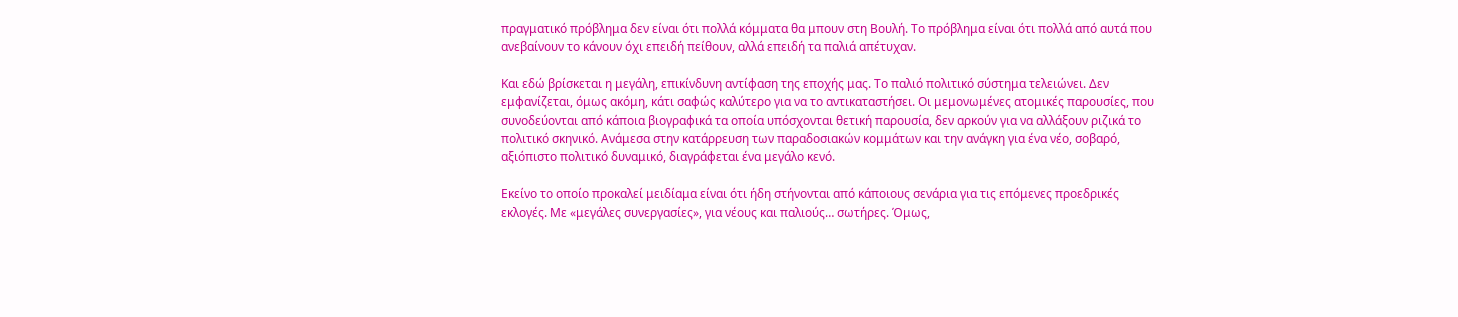πραγματικό πρόβλημα δεν είναι ότι πολλά κόμματα θα μπουν στη Βουλή. Το πρόβλημα είναι ότι πολλά από αυτά που ανεβαίνουν το κάνουν όχι επειδή πείθουν, αλλά επειδή τα παλιά απέτυχαν.

Και εδώ βρίσκεται η μεγάλη, επικίνδυνη αντίφαση της εποχής μας. Το παλιό πολιτικό σύστημα τελειώνει. Δεν εμφανίζεται, όμως ακόμη, κάτι σαφώς καλύτερο για να το αντικαταστήσει. Οι μεμονωμένες ατομικές παρουσίες, που συνοδεύονται από κάποια βιογραφικά τα οποία υπόσχονται θετική παρουσία, δεν αρκούν για να αλλάξουν ριζικά το πολιτικό σκηνικό. Ανάμεσα στην κατάρρευση των παραδοσιακών κομμάτων και την ανάγκη για ένα νέο, σοβαρό, αξιόπιστο πολιτικό δυναμικό, διαγράφεται ένα μεγάλο κενό.

Εκείνο το οποίο προκαλεί μειδίαμα είναι ότι ήδη στήνονται από κάποιους σενάρια για τις επόμενες προεδρικές εκλογές. Με «μεγάλες συνεργασίες», για νέους και παλιούς… σωτήρες. Όμως,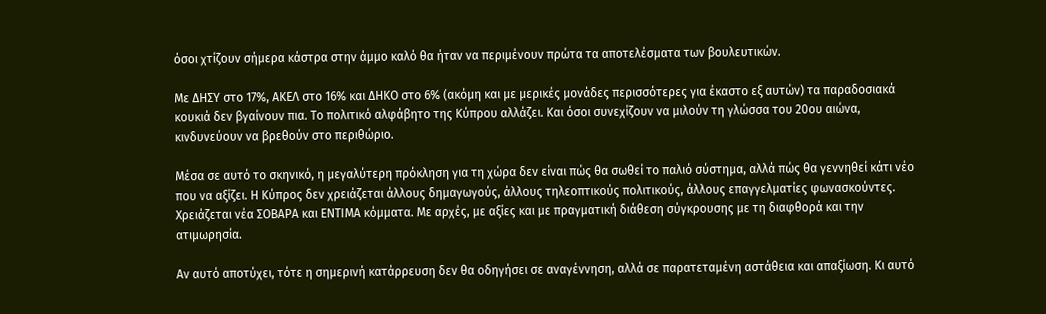όσοι χτίζουν σήμερα κάστρα στην άμμο καλό θα ήταν να περιμένουν πρώτα τα αποτελέσματα των βουλευτικών.

Με ΔΗΣΥ στο 17%, ΑΚΕΛ στο 16% και ΔΗΚΟ στο 6% (ακόμη και με μερικές μονάδες περισσότερες για έκαστο εξ αυτών) τα παραδοσιακά κουκιά δεν βγαίνουν πια. Το πολιτικό αλφάβητο της Κύπρου αλλάζει. Και όσοι συνεχίζουν να μιλούν τη γλώσσα του 20ου αιώνα, κινδυνεύουν να βρεθούν στο περιθώριο.

Μέσα σε αυτό το σκηνικό, η μεγαλύτερη πρόκληση για τη χώρα δεν είναι πώς θα σωθεί το παλιό σύστημα, αλλά πώς θα γεννηθεί κάτι νέο που να αξίζει. Η Κύπρος δεν χρειάζεται άλλους δημαγωγούς, άλλους τηλεοπτικούς πολιτικούς, άλλους επαγγελματίες φωνασκούντες. Χρειάζεται νέα ΣΟΒΑΡΑ και ΕΝΤΙΜΑ κόμματα. Με αρχές, με αξίες και με πραγματική διάθεση σύγκρουσης με τη διαφθορά και την ατιμωρησία.

Αν αυτό αποτύχει, τότε η σημερινή κατάρρευση δεν θα οδηγήσει σε αναγέννηση, αλλά σε παρατεταμένη αστάθεια και απαξίωση. Κι αυτό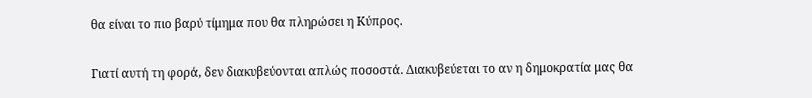θα είναι το πιο βαρύ τίμημα που θα πληρώσει η Κύπρος.

Γιατί αυτή τη φορά, δεν διακυβεύονται απλώς ποσοστά. Διακυβεύεται το αν η δημοκρατία μας θα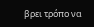βρει τρόπο να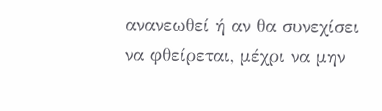ανανεωθεί ή αν θα συνεχίσει να φθείρεται, μέχρι να μην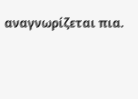αναγνωρίζεται πια.